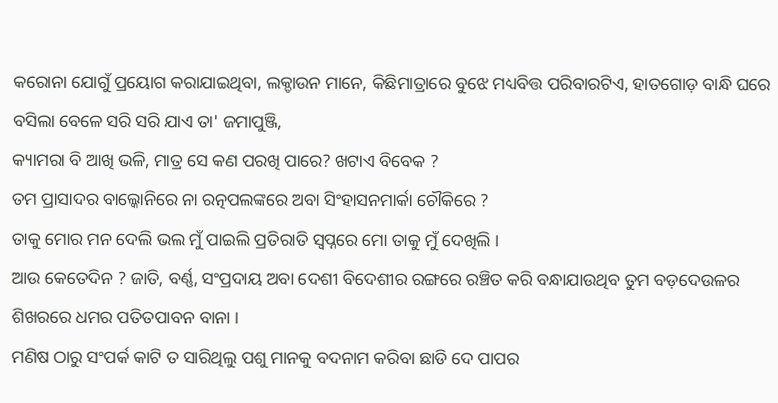କରୋନା ଯୋଗୁଁ ପ୍ରୟୋଗ କରାଯାଇଥିବା, ଲକ୍ଡାଉନ ମାନେ, କିଛିମାତ୍ରାରେ ବୁଝେ ମଧ୍ୟବିତ୍ତ ପରିବାରଟିଏ, ହାତଗୋଡ଼ ବାନ୍ଧି ଘରେ ବସିଲା ବେଳେ ସରି ସରି ଯାଏ ତା' ଜମାପୁଞ୍ଜି,
କ୍ୟାମରା ବି ଆଖି ଭଳି, ମାତ୍ର ସେ କଣ ପରଖି ପାରେ? ଖଟାଏ ବିବେକ ?
ତମ ପ୍ରାସାଦର ବାଲ୍କୋନିରେ ନା ରତ୍ନପଲଙ୍କରେ ଅବା ସିଂହାସନମାର୍କା ଚୌକିରେ ?
ତାକୁ ମୋର ମନ ଦେଲି ଭଲ ମୁଁ ପାଇଲି ପ୍ରତିରାତି ସ୍ୱପ୍ନରେ ମୋ ତାକୁ ମୁଁ ଦେଖିଲି ।
ଆଉ କେତେଦିନ ? ଜାତି, ବର୍ଣ୍ଣ, ସଂପ୍ରଦାୟ ଅବା ଦେଶୀ ବିଦେଶୀର ରଙ୍ଗରେ ରଞ୍ଚିତ କରି ବନ୍ଧାଯାଉଥିବ ତୁମ ବଡ଼ଦେଉଳର ଶିଖରରେ ଧମର ପତିତପାବନ ବାନା ।
ମଣିଷ ଠାରୁ ସଂପର୍କ କାଟି ତ ସାରିଥିଲୁ ପଶୁ ମାନକୁ ବଦନାମ କରିବା ଛାଡି ଦେ ପାପର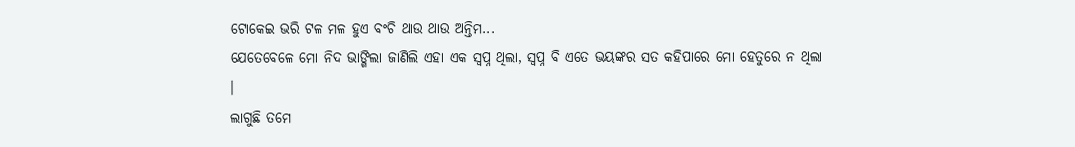ଟୋକେଇ ଭରି ଟଳ ମଳ ହୁଏ ବଂଚି ଥାଉ ଥାଉ ଅନ୍ତିମ...
ଯେତେବେଳେ ମୋ ନିଦ ଭାଙ୍ଗିଲା ଜାଣିଲି ଏହା ଏକ ସ୍ୱପ୍ନ ଥିଲା, ସ୍ୱପ୍ନ ବି ଏତେ ଭୟଙ୍କର ସତ କହିପାରେ ମୋ ହେତୁରେ ନ ଥିଲା ।
ଲାଗୁଛି ତମେ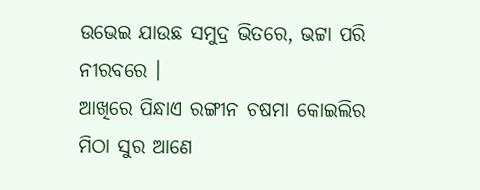ଉଭେଇ ଯାଉଛ ସମୁଦ୍ର ଭିତରେ, ଭଟ୍ଟା ପରି ନୀରବରେ ।
ଆଖିରେ ପିନ୍ଧାଏ ରଙ୍ଗୀନ ଚଷମା କୋଇଲିର ମିଠା ସୁର ଆଣେ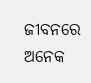ଜୀବନରେ ଅନେକ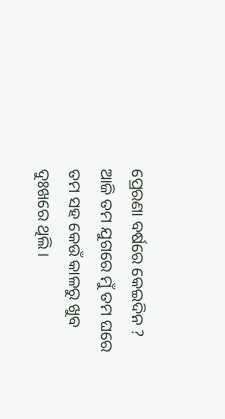ପ୍ରେରଣା ବର୍ଷରେ କେଇଦିନ ?
ଆଜି ତମ ଯୁଗରେ ମୁଁ ତମ ଘରେ ତମ ସହ କେଉଁ କାଳରୁ ଖୁବ ଦୁଃଖରେ ଥିଲି ।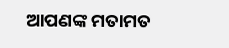ଆପଣଙ୍କ ମତାମତ